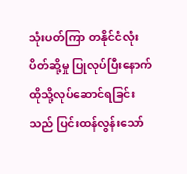သုံးပတ်ကြာ တနိုင်ငံလုံး ပိတ်ဆို့မှု ပြုလုပ်ပြီးနောက် ထိုသို့လုပ်ဆောင်ရခြင်းသည် ပြင်းထန်လွန်းသော်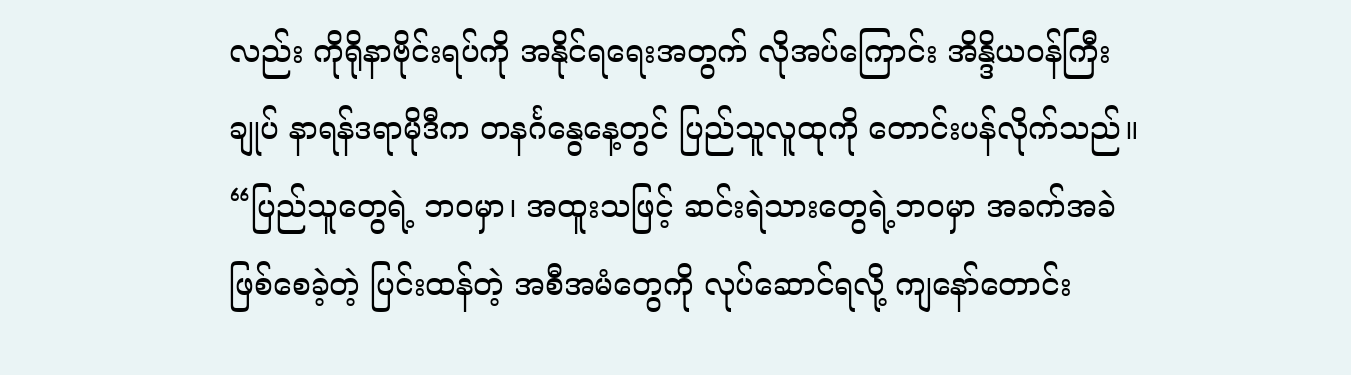လည်း ကိုရိုနာဗိုင်းရပ်ကို အနိုင်ရရေးအတွက် လိုအပ်ကြောင်း အိန္ဒိယဝန်ကြီးချုပ် နာရန်ဒရာမိုဒီက တနင်္ဂနွေနေ့တွင် ပြည်သူလူထုကို တောင်းပန်လိုက်သည်။
“ပြည်သူတွေရဲ့ ဘဝမှာ၊ အထူးသဖြင့် ဆင်းရဲသားတွေရဲ့ဘဝမှာ အခက်အခဲ ဖြစ်စေခဲ့တဲ့ ပြင်းထန်တဲ့ အစီအမံတွေကို လုပ်ဆောင်ရလို့ ကျနော်တောင်း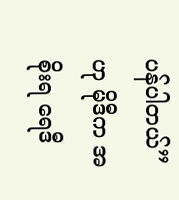ပန်ပါတယ်” ဟု မိုဒီက အစိုးရ ရေဒီ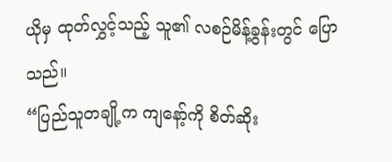ယိုမှ ထုတ်လွှင့်သည့် သူ၏ လစဉ်မိန့်ခွန်းတွင် ပြောသည်။
“ပြည်သူတချို့က ကျနော့်ကို စိတ်ဆိုး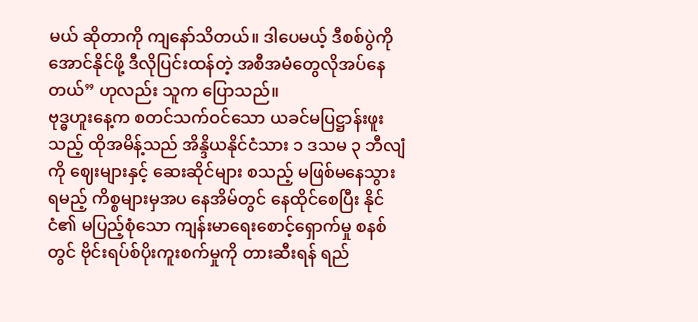မယ် ဆိုတာကို ကျနော်သိတယ်။ ဒါပေမယ့် ဒီစစ်ပွဲကို အောင်နိုင်ဖို့ ဒီလိုပြင်းထန်တဲ့ အစီအမံတွေလိုအပ်နေတယ်” ဟုလည်း သူက ပြောသည်။
ဗုဒ္ဓဟူးနေ့က စတင်သက်ဝင်သော ယခင်မပြဋ္ဌာန်းဖူးသည့် ထိုအမိန့်သည် အိန္ဒိယနိုင်ငံသား ၁ ဒသမ ၃ ဘီလျံကို ဈေးများနှင့် ဆေးဆိုင်များ စသည့် မဖြစ်မနေသွားရမည့် ကိစ္စများမှအပ နေအိမ်တွင် နေထိုင်စေပြီး နိုင်ငံ၏ မပြည့်စုံသော ကျန်းမာရေးစောင့်ရှောက်မှု စနစ်တွင် ဗိုင်းရပ်စ်ပိုးကူးစက်မှုကို တားဆီးရန် ရည်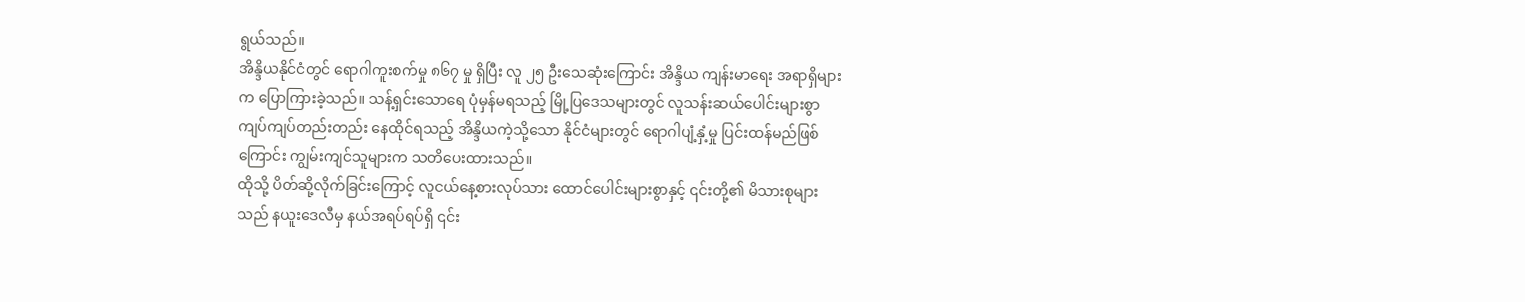ရွယ်သည်။
အိန္ဒိယနိုင်ငံတွင် ရောဂါကူးစက်မှု ၈၆၇ မှု ရှိပြီး လူ ၂၅ ဦးသေဆုံးကြောင်း အိန္ဒိယ ကျန်းမာရေး အရာရှိများက ပြောကြားခဲ့သည်။ သန့်ရှင်းသောရေ ပုံမှန်မရသည့် မြို့ပြဒေသများတွင် လူသန်းဆယ်ပေါင်းများစွာ ကျပ်ကျပ်တည်းတည်း နေထိုင်ရသည့် အိန္ဒိယကဲ့သို့သော နိုင်ငံများတွင် ရောဂါပျံ့နှံ့မှု ပြင်းထန်မည်ဖြစ်ကြောင်း ကျွမ်းကျင်သူများက သတိပေးထားသည်။
ထိုသို့ ပိတ်ဆို့လိုက်ခြင်းကြောင့် လူငယ်နေ့စားလုပ်သား ထောင်ပေါင်းများစွာနှင့် ၎င်းတို့၏ မိသားစုများသည် နယူးဒေလီမှ နယ်အရပ်ရပ်ရှိ ၎င်း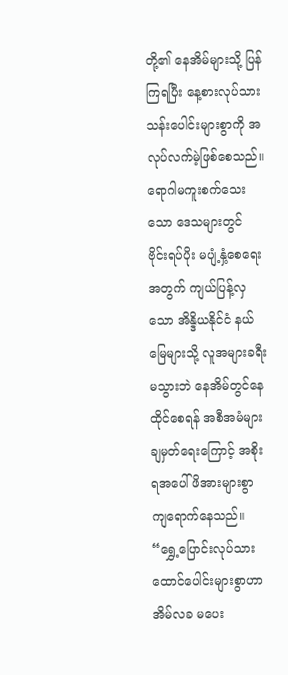တို့၏ နေအိမ်များသို့ ပြန်ကြရပြီး နေ့စားလုပ်သား သန်းပေါင်းများစွာကို အလုပ်လက်မဲ့ဖြစ်စေသည်။
ရောဂါမကူးစက်သေးသော ဒေသများတွင် ဗိုင်းရပ်ပိုး မပျံ့နှံ့စေရေးအတွက် ကျယ်ပြန့်လှသော အိန္ဒိယနိုင်ငံ နယ်မြေများသို့ လူအများခရီးမသွားဘဲ နေအိမ်တွင်နေထိုင်စေရန် အစီအမံများချမှတ်ရေးကြောင့် အစိုးရအပေါ် ဖိအားများစွာ ကျရောက်နေသည်။
“ရွှေ့ပြောင်းလုပ်သား ထောင်ပေါင်းများစွာဟာ အိမ်လခ မပေး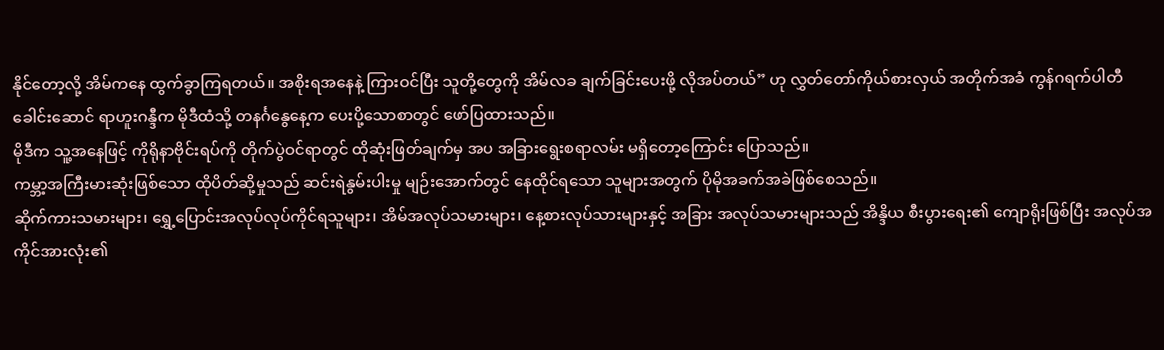နိုင်တော့လို့ အိမ်ကနေ ထွက်ခွာကြရတယ်။ အစိုးရအနေနဲ့ ကြားဝင်ပြီး သူတို့တွေကို အိမ်လခ ချက်ခြင်းပေးဖို့ လိုအပ်တယ်” ဟု လွှတ်တော်ကိုယ်စားလှယ် အတိုက်အခံ ကွန်ဂရက်ပါတီ ခေါင်းဆောင် ရာဟူးဂန္ဒီက မိုဒီထံသို့ တနင်္ဂနွေနေ့က ပေးပို့သောစာတွင် ဖော်ပြထားသည်။
မိုဒီက သူ့အနေဖြင့် ကိုရိုနာဗိုင်းရပ်ကို တိုက်ပွဲဝင်ရာတွင် ထိုဆုံးဖြတ်ချက်မှ အပ အခြားရွေးစရာလမ်း မရှိတော့ကြောင်း ပြောသည်။
ကမ္ဘာ့အကြီးမားဆုံးဖြစ်သော ထိုပိတ်ဆို့မှုသည် ဆင်းရဲနွမ်းပါးမှု မျဉ်းအောက်တွင် နေထိုင်ရသော သူများအတွက် ပိုမိုအခက်အခဲဖြစ်စေသည်။
ဆိုက်ကားသမားများ၊ ရွှေ့ပြောင်းအလုပ်လုပ်ကိုင်ရသူများ၊ အိမ်အလုပ်သမားများ၊ နေ့စားလုပ်သားများနှင့် အခြား အလုပ်သမားများသည် အိန္ဒိယ စီးပွားရေး၏ ကျောရိုးဖြစ်ပြီး အလုပ်အကိုင်အားလုံး၏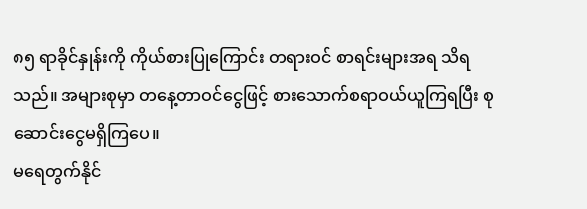၈၅ ရာခိုင်နှုန်းကို ကိုယ်စားပြုကြောင်း တရားဝင် စာရင်းများအရ သိရသည်။ အများစုမှာ တနေ့တာဝင်ငွေဖြင့် စားသောက်စရာဝယ်ယူကြရပြီး စုဆောင်းငွေမရှိကြပေ။
မရေတွက်နိုင်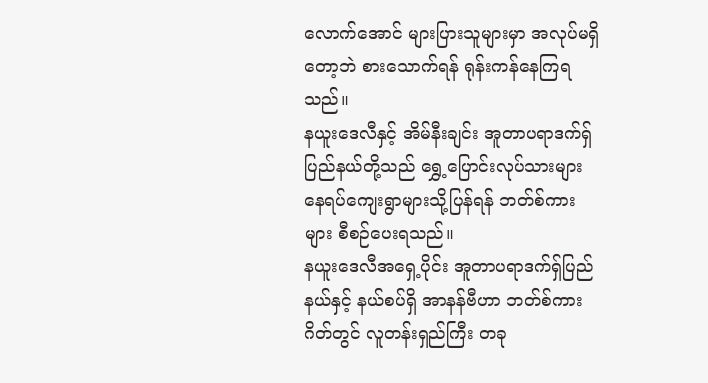လောက်အောင် များပြားသူများမှာ အလုပ်မရှိတော့ဘဲ စားသောက်ရန် ရုန်းကန်နေကြရသည်။
နယူးဒေလီနှင့် အိမ်နီးချင်း အူတာပရာဒက်ရှ် ပြည်နယ်တို့သည် ရွှေ့ပြောင်းလုပ်သားများ နေရပ်ကျေးရွာများသို့ပြန်ရန် ဘတ်စ်ကားများ စီစဉ်ပေးရသည်။
နယူးဒေလီအရှေ့ပိုင်း အူတာပရာဒက်ရှ်ပြည်နယ်နှင့် နယ်စပ်ရှိ အာနန်ဗီဟာ ဘတ်စ်ကားဂိတ်တွင် လူတန်းရှည်ကြီး တခု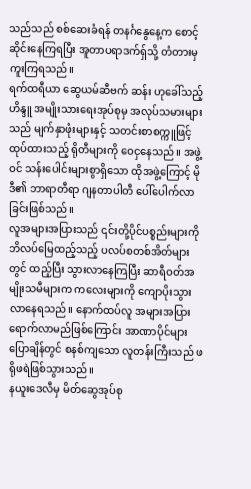သည်သည် စစ်ဆေးခံရန် တနင်္ဂနွေနေ့က စောင့်ဆိုင်းနေကြရပြီး အူတာပရာဒက်ရှ်သို့ တံတားမှ ကူးကြရသည်။
ရက်ထရီယာ ဆွေယမ်ဆီဗက် ဆန်း ဟုခေါ်သည့် ဟိန္ဒူ အမျိုးသားရေးအုပ်စုမှ အလုပ်သမားများသည် မျက်နှာဖုံးများနှင့် သတင်းစာစက္ကူဖြင့်ထုပ်ထားသည့် ရိုတီများကို ဝေငှနေသည်။ အဖွဲ့ဝင် သန်းပေါင်းများစွာရှိသော ထိုအဖွဲ့ကြောင့် မိုဒီ၏ ဘာရာတီရာ ဂျနတာပါတီ ပေါ်ပေါက်လာခြင်းဖြစ်သည်။
လူအများအပြားသည် ၎င်းတို့ပိုင်ပစ္စည်းများကို ဘိလပ်မြေထည့်သည့် ပလပ်စတစ်အိတ်များတွင် ထည့်ပြီး သွားလာနေကြပြီး ဆာရီဝတ်အမျိုးသမီများက ကလေးများကို ကျောပိုးသွားလာနေရသည်။ နောက်ထပ်လူ အများအပြား ရောက်လာမည်ဖြစ်ကြောင်း အာဏာပိုင်များပြောချိန်တွင် စနစ်ကျသော လူတန်းကြီးသည် ဖရိုဖရဲဖြစ်သွားသည်။
နယူးဒေလီမှ မိတ်ဆွေအုပ်စု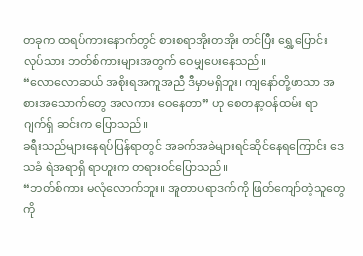တခုက ထရပ်ကားနောက်တွင် စားစရာအိုးတအိုး တင်ပြီး ရွှေ့ပြောင်းလုပ်သား ဘတ်စ်ကားများအတွက် ဝေမျှပေးနေသည်။
“လောလောဆယ် အစိုးရအကူအညီ ဒီမှာမရှိဘူး၊ ကျနော်တို့ဖာသာ အစားအသောက်တွေ အလကား ဝေနေတာ” ဟု စေတနာ့ဝန်ထမ်း ရာဂျက်ရှ် ဆင်းက ပြောသည်။
ခရီးသည်များနေရပ်ပြန်ရာတွင် အခက်အခဲများရင်ဆိုင်နေရကြောင်း ဒေသခံ ရဲအရာရှိ ရာဟူးက တရားဝင်ပြောသည်။
“ဘတ်စ်ကား မလုံလောက်ဘူး။ အူတာပရာဒက်ကို ဖြတ်ကျော်တဲ့သူတွေကို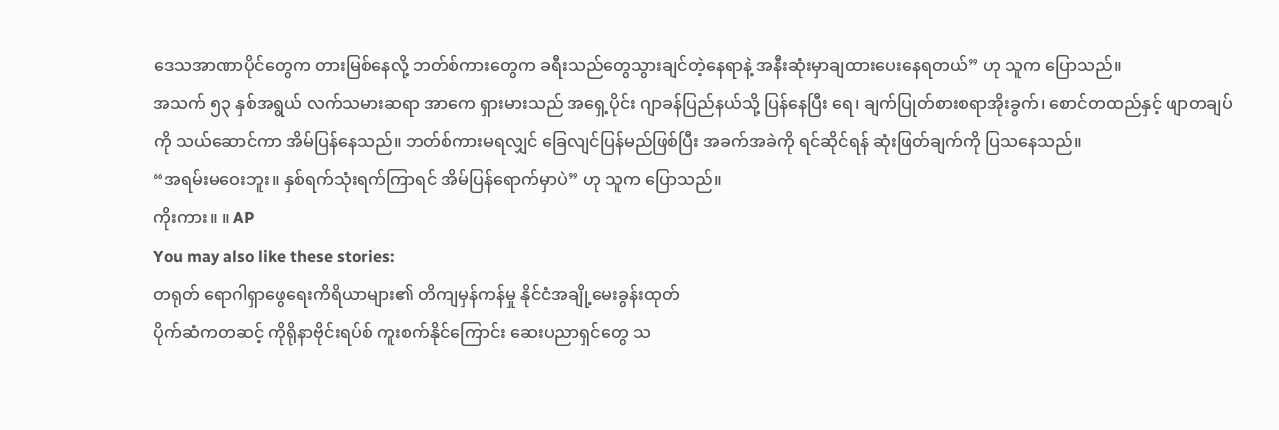ဒေသအာဏာပိုင်တွေက တားမြစ်နေလို့ ဘတ်စ်ကားတွေက ခရီးသည်တွေသွားချင်တဲ့နေရာနဲ့ အနီးဆုံးမှာချထားပေးနေရတယ်” ဟု သူက ပြောသည်။
အသက် ၅၃ နှစ်အရွယ် လက်သမားဆရာ အာကေ ရှားမားသည် အရှေ့ပိုင်း ဂျာခန်ပြည်နယ်သို့ ပြန်နေပြီး ရေ၊ ချက်ပြုတ်စားစရာအိုးခွက်၊ စောင်တထည်နှင့် ဖျာတချပ်ကို သယ်ဆောင်ကာ အိမ်ပြန်နေသည်။ ဘတ်စ်ကားမရလျှင် ခြေလျင်ပြန်မည်ဖြစ်ပြီး အခက်အခဲကို ရင်ဆိုင်ရန် ဆုံးဖြတ်ချက်ကို ပြသနေသည်။
“အရမ်းမဝေးဘူး။ နှစ်ရက်သုံးရက်ကြာရင် အိမ်ပြန်ရောက်မှာပဲ” ဟု သူက ပြောသည်။
ကိုးကား။ ။ AP
You may also like these stories:
တရုတ် ရောဂါရှာဖွေရေးကိရိယာများ၏ တိကျမှန်ကန်မှု နိုင်ငံအချို့မေးခွန်းထုတ်
ပိုက်ဆံကတဆင့် ကိုရိုနာဗိုင်းရပ်စ် ကူးစက်နိုင်ကြောင်း ဆေးပညာရှင်တွေ သ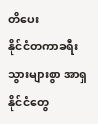တိပေး
နိုင်ငံတကာခရီးသွားများစွာ အာရှနိုင်ငံတွေ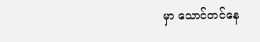မှာ သောင်တင်နေ